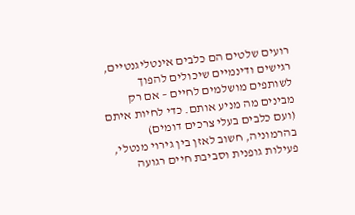רועים שלטים הם כלבים אינטליגנטיים, רגישים ודינמיים שיכולים להפוך לשותפים מושלמים לחיים – אם רק מבינים מה מניע אותם. כדי לחיות איתם (ועם כלבים בעלי צרכים דומים) בהרמוניה, חשוב לאזן בין גירוי מנטלי, פעילות גופנית וסביבת חיים רגועה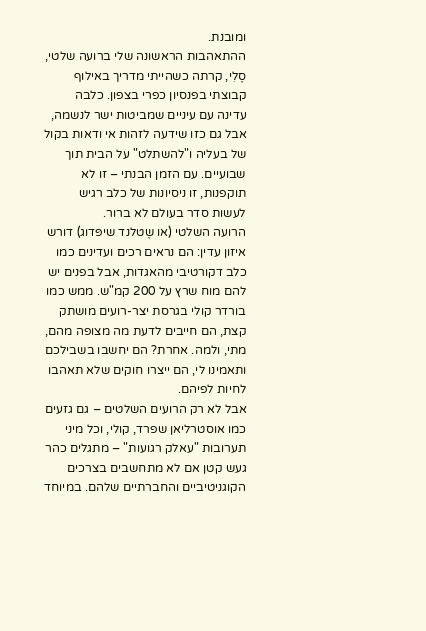ומובנת.
ההתאהבות הראשונה שלי ברועה שלטי, סֶלִי, קרתה כשהייתי מדריך באילוף קבוצתי בפנסיון כפרי בצפון. כלבה עדינה עם עיניים שמביטות ישר לנשמה, אבל גם כזו שידעה לזהות אי ודאות בקול של בעליה ו"להשתלט" על הבית תוך שבועיים. עם הזמן הבנתי – זו לא תוקפנות, זו ניסיונות של כלב רגיש לעשות סדר בעולם לא ברור.
הרועה השלטי (או שֶטלנד שיפּדוג) דורש איזון עדין: הם נראים רכים ועדינים כמו כלב דקורטיבי מהאגדות, אבל בפנים יש להם מוח שרץ על 200 קמ"ש. ממש כמו בורדר קולי בגרסת יצר-רועים מושתק קצת, הם חייבים לדעת מה מצופה מהם, מתי, ולמה. אחרת? הם יחשבו בשבילכם ותאמינו לי, הם ייצרו חוקים שלא תאהבו לחיות לפיהם.
אבל לא רק הרועים השלטים – גם גזעים כמו אוסטרליאן שפרד, קולי, וכל מיני תערובות "עאלק רגועות" – מתגלים כהר געש קטן אם לא מתחשבים בצרכים הקוגניטיביים והחברתיים שלהם. במיוחד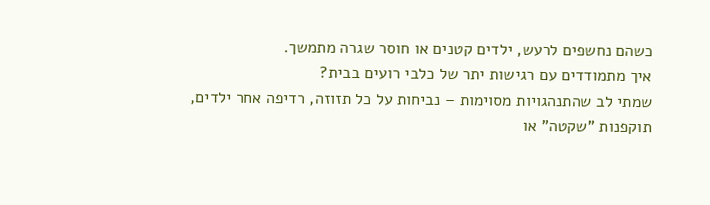כשהם נחשפים לרעש, ילדים קטנים או חוסר שגרה מתמשך.
איך מתמודדים עם רגישות יתר של כלבי רועים בבית?
שמתי לב שהתנהגויות מסוימות – נביחות על כל תזוזה, רדיפה אחר ילדים, תוקפנות "שקטה" או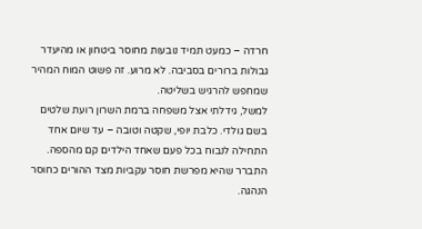חרדה – כמעט תמיד נובעות מחוסר ביטחון או מהיעדר גבולות ברורים בסביבה. לא מרוע. זה פשוט המוח המהיר שמחפש להרגיש בשליטה.
למשל, גידלתי אצל משפחה ברמת השרון רועת שלטים בשם גולדי. כלבת יופי, שקטה וטובה – עד שיום אחד התחילה לנבוח בכל פעם שאחד הילדים קם מהספה. התברר שהיא מפרשת חוסר עקביות מצד ההורים כחוסר הנהגה.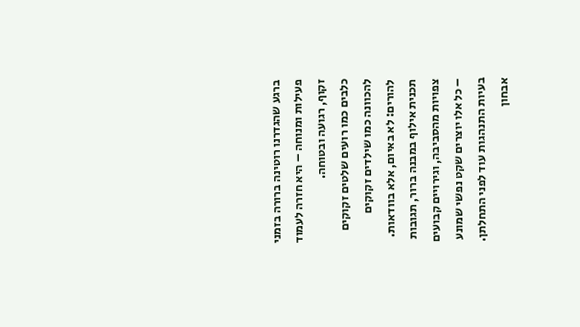ברגע שהגדרנו רוטינה ברורה בזמני פעילות ומנוחה – היא חזרה לעמוד זקוף, רגועה ובטוחה.
כלבים כמו רועים שלטים זקוקים להכוונה כמו שילדים זקוקים להורים: לא באיום, אלא בוודאות. תכנית אילוף במבנה ברור, תגובות צפויות מהסביבה, וגירויים קבועים – כל אלו יוצרים שקט נפשי שמונע בעיות התנהגות עוד לפני התחלתן.
אבחון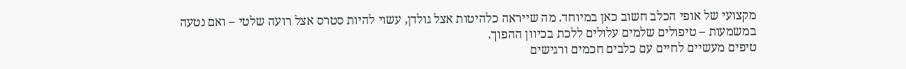מקצועי של אופי הכלב חשוב כאן במיוחד. מה שייראה כלהיטות אצל גולדן, עשוי להיות סטרס אצל רועה שלטי – ואם נטעה במשמעות – טיפולים שלמים עלולים ללכת בכיוון ההפוך.
טיפים מעשיים לחיים עם כלבים חכמים ורגישים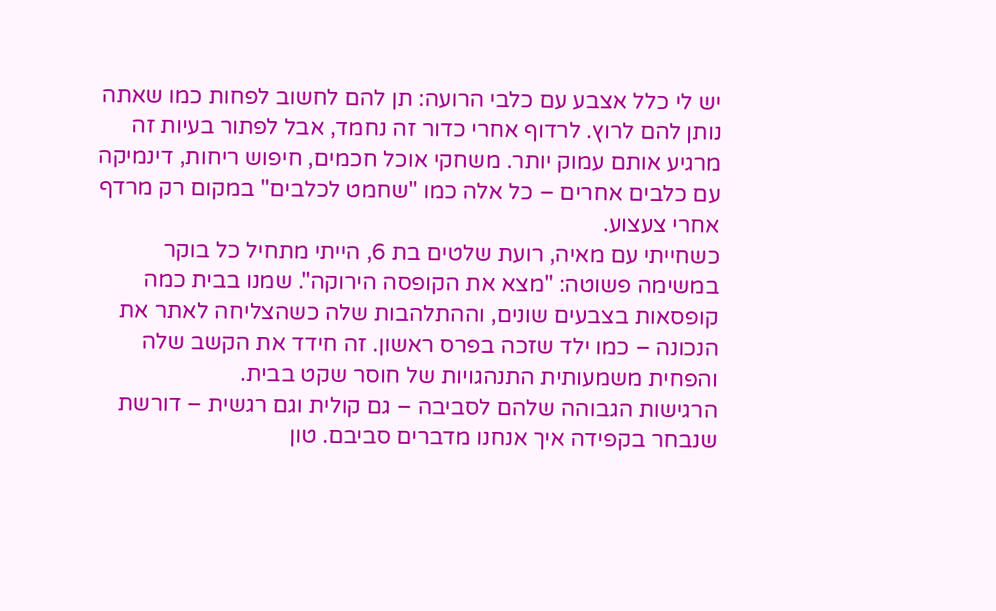יש לי כלל אצבע עם כלבי הרועה: תן להם לחשוב לפחות כמו שאתה נותן להם לרוץ. לרדוף אחרי כדור זה נחמד, אבל לפתור בעיות זה מרגיע אותם עמוק יותר. משחקי אוכל חכמים, חיפוש ריחות, דינמיקה עם כלבים אחרים – כל אלה כמו "שחמט לכלבים" במקום רק מרדף אחרי צעצוע.
כשחייתי עם מאיה, רועת שלטים בת 6, הייתי מתחיל כל בוקר במשימה פשוטה: "מצא את הקופסה הירוקה". שמנו בבית כמה קופסאות בצבעים שונים, וההתלהבות שלה כשהצליחה לאתר את הנכונה – כמו ילד שזכה בפרס ראשון. זה חידד את הקשב שלה והפחית משמעותית התנהגויות של חוסר שקט בבית.
הרגישות הגבוהה שלהם לסביבה – גם קולית וגם רגשית – דורשת שנבחר בקפידה איך אנחנו מדברים סביבם. טון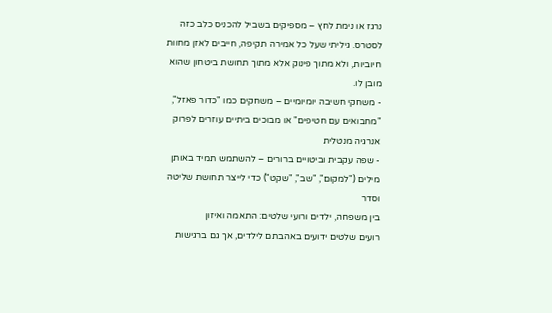נרגז או נימת לחץ – מספיקים בשביל להכניס כלב כזה לסטרס. גיליתי שעל כל אמירה תקיפה, חייבים לאזן מחוות חיוביות, ולא מתוך פינוק אלא מתוך תחושת ביטחון שהוא מובן לו.
- משחקי חשיבה יומיומיים – משחקים כמו "כדור פאזל", "מחבואים עם חטיפים" או מבוכים ביתיים עוזרים לפרוק אנרגיה מנטלית
- שפה עקבית וביטויים ברורים – להשתמש תמיד באותן מילים ("למקום", "שב", "שקט") כדי לייצר תחושת שליטה וסדר
בין משפחה, ילדים ורועי שלטים: התאמה ואיזון
רועים שלטים ידועים באהבתם לילדים, אך גם ברגישות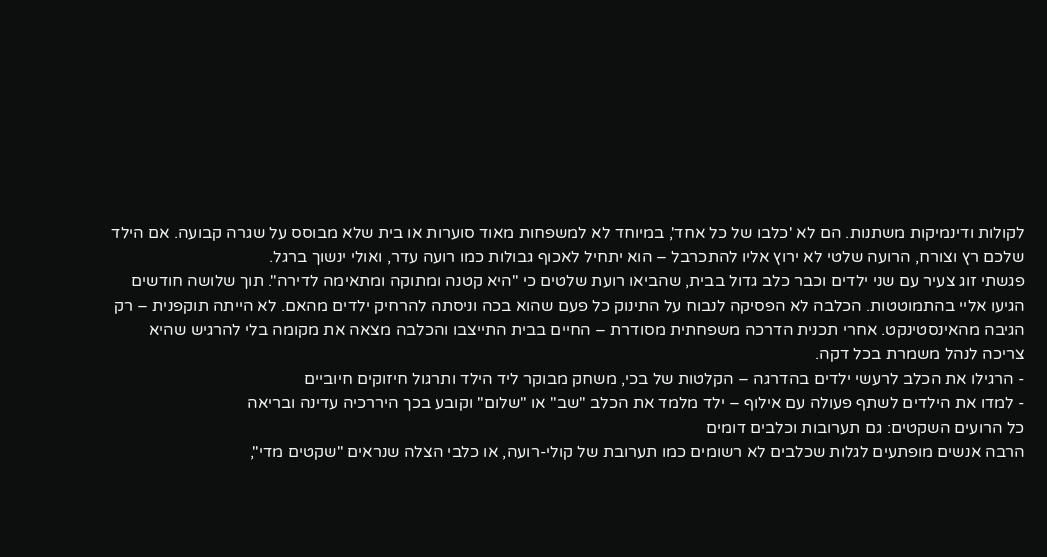לקולות ודינמיקות משתנות. הם לא 'כלבו של כל אחד', במיוחד לא למשפחות מאוד סוערות או בית שלא מבוסס על שגרה קבועה. אם הילד שלכם רץ וצורח, הרועה שלטי לא ירוץ אליו להתכרבל – הוא יתחיל לאכוף גבולות כמו רועה עדר, ואולי ינשוך ברגל.
פגשתי זוג צעיר עם שני ילדים וכבר כלב גדול בבית, שהביאו רועת שלטים כי "היא קטנה ומתוקה ומתאימה לדירה". תוך שלושה חודשים הגיעו אליי בהתמוטטות. הכלבה לא הפסיקה לנבוח על התינוק כל פעם שהוא בכה וניסתה להרחיק ילדים מהאם. לא הייתה תוקפנית – רק הגיבה מהאינסטינקט. אחרי תכנית הדרכה משפחתית מסודרת – החיים בבית התייצבו והכלבה מצאה את מקומה בלי להרגיש שהיא צריכה לנהל משמרת בכל דקה.
- הרגילו את הכלב לרעשי ילדים בהדרגה – הקלטות של בכי, משחק מבוקר ליד הילד ותרגול חיזוקים חיוביים
- למדו את הילדים לשתף פעולה עם אילוף – ילד מלמד את הכלב "שב" או "שלום" וקובע בכך היררכיה עדינה ובריאה
כל הרועים השקטים: גם תערובות וכלבים דומים
הרבה אנשים מופתעים לגלות שכלבים לא רשומים כמו תערובת של קולי-רועה, או כלבי הצלה שנראים "שקטים מדי",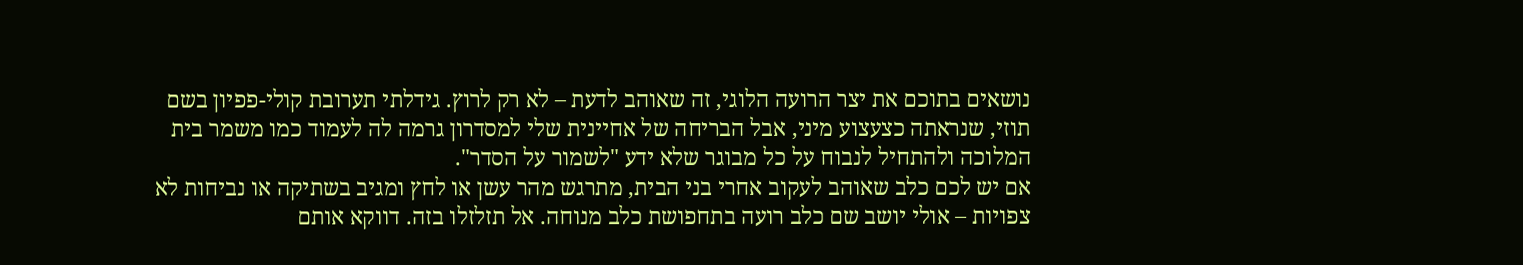נושאים בתוכם את יצר הרועה הלוגי, זה שאוהב לדעת – לא רק לרוץ. גידלתי תערובת קולי-פפיון בשם תוזי, שנראתה כצעצוע מיני, אבל הבריחה של אחיינית שלי למסדרון גרמה לה לעמוד כמו משמר בית המלוכה ולהתחיל לנבוח על כל מבוגר שלא ידע "לשמור על הסדר".
אם יש לכם כלב שאוהב לעקוב אחרי בני הבית, מתרגש מהר עשן או לחץ ומגיב בשתיקה או נביחות לא צפויות – אולי יושב שם כלב רועה בתחפושת כלב מנוחה. אל תזלזלו בזה. דווקא אותם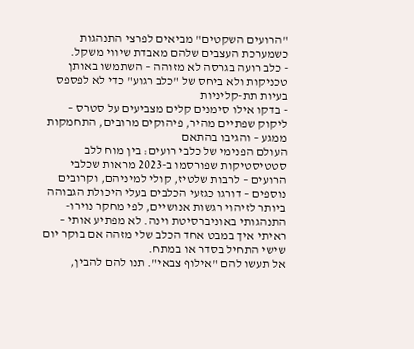"הרועים השקטים" מביאים לפרצי התנהגות כשמערכת העצבים שלהם מאבדת שיווי משקל.
- כלב רועה בגרסה לא מזוהה – השתמשו באותן טכניקות ולא ביחס של "כלב רגוע" כדי לא לפספס בעיות תת-קליניות
- בדקו אילו סימנים קלים מצביעים על סטרס – ליקוק שפתיים מהיר, פיהוקים מרובים, התחמקות ממגע – והגיבו בהתאם
העולם הפנימי של כלבי רועים: בין מוח ללב
סטטיסטיקות שפורסמו ב-2023 מראות שכלבי הרועים – לרבות שלטיז, קולי למיניהם, וקרובים נוספים – דורגו כגזעי הכלבים בעלי היכולת הגבוהה ביותר לזיהוי רגשות אנושיים, לפי מחקר נוירו-התנהגותי באוניברסיטת וינה. לא מפתיע אותי – ראיתי איך במבט אחד הכלב שלי מזהה אם בוקר יום שישי התחיל בסדר או במתח.
אל תעשו להם "אילוף צבאי". תנו להם להבין,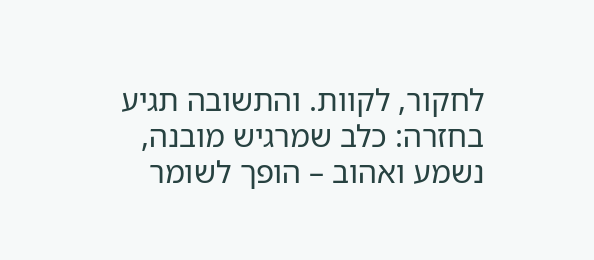לחקור, לקוות. והתשובה תגיע בחזרה: כלב שמרגיש מובנה, נשמע ואהוב – הופך לשומר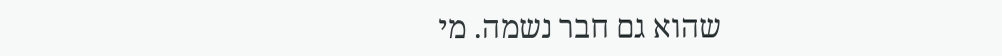שהוא גם חבר נשמה. מי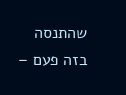שהתנסה בזה פעם –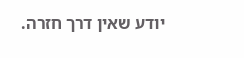יודע שאין דרך חזרה.